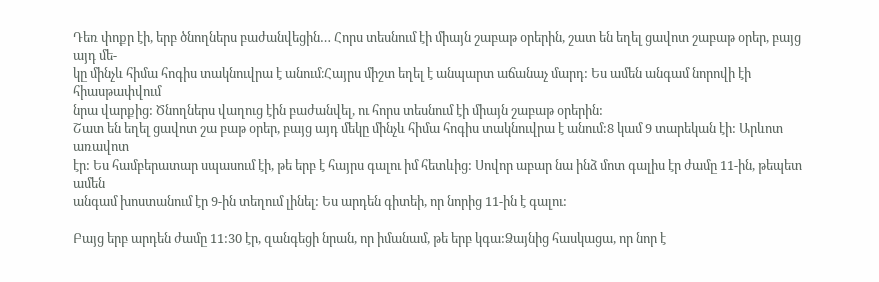Դեռ փոքր էի, երբ ծնողներս բաժանվեցին… Հորս տեսնում էի միայն շաբաթ օրերին, շատ են եղել ցավոտ շաբաթ օրեր, բայց այդ մե-
կը մինչև հիմա հոգիս տակնուվրա է անում։Հայրս միշտ եղել է անպարտ աճանաչ մարդ: Ես ամեն անգամ նորովի էի հիասթափվում
նրա վարքից: Ծնողներս վաղուց էին բաժանվել, ու հորս տեսնում էի միայն շաբաթ օրերին:
Շատ են եղել ցավոտ շա բաթ օրեր, բայց այդ մեկը մինչև հիմա հոգիս տակնուվրա է անում:8 կամ 9 տարեկան էի: Արևոտ առավոտ
էր: Ես համբերատար սպասում էի, թե երբ է հայրս գալու իմ հետևից: Սովոր աբար նա ինձ մոտ գալիս էր ժամը 11-ին, թեպետ ամեն
անգամ խոստանում էր 9-ին տեղում լինել: Ես արդեն գիտեի, որ նորից 11-ին է գալու:

Բայց երբ արդեն ժամը 11:30 էր, զանգեցի նրան, որ իմանամ, թե երբ կգա:Ձայնից հասկացա, որ նոր է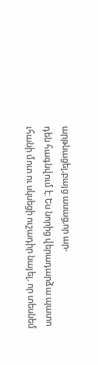արթնացել,բայց ասաց,որ ար-
դեն հագնվում է: Ես նորից վերադարձա պատո ւհանի մոտ ու սկսեցի ուշադիր նայել, որ տեսնեմ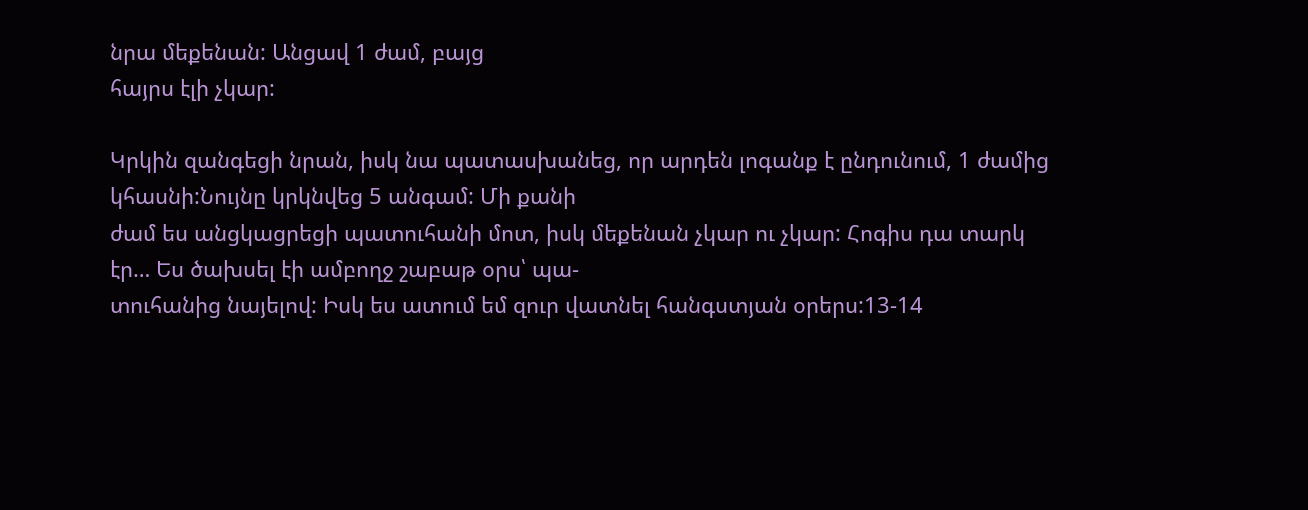նրա մեքենան: Անցավ 1 ժամ, բայց
հայրս էլի չկար:

Կրկին զանգեցի նրան, իսկ նա պատասխանեց, որ արդեն լոգանք է ընդունում, 1 ժամից կհասնի:Նույնը կրկնվեց 5 անգամ: Մի քանի
ժամ ես անցկացրեցի պատուհանի մոտ, իսկ մեքենան չկար ու չկար: Հոգիս դա տարկ էր… Ես ծախսել էի ամբողջ շաբաթ օրս՝ պա-
տուհանից նայելով: Իսկ ես ատում եմ զուր վատնել հանգստյան օրերս:13-14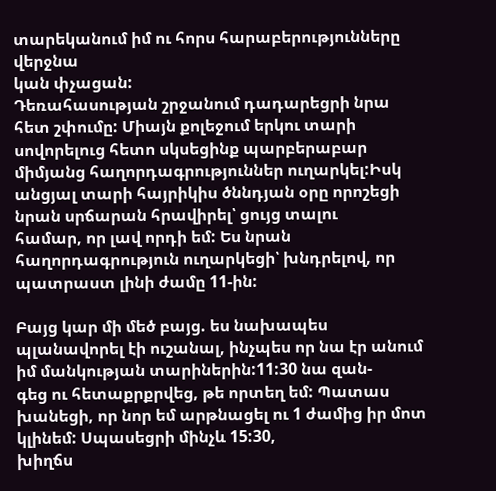տարեկանում իմ ու հորս հարաբերությունները վերջնա
կան փչացան:
Դեռահասության շրջանում դադարեցրի նրա հետ շփումը: Միայն քոլեջում երկու տարի սովորելուց հետո սկսեցինք պարբերաբար
միմյանց հաղորդագրություններ ուղարկել:Իսկ անցյալ տարի հայրիկիս ծննդյան օրը որոշեցի նրան սրճարան հրավիրել՝ ցույց տալու
համար, որ լավ որդի եմ: Ես նրան հաղորդագրություն ուղարկեցի՝ խնդրելով, որ պատրաստ լինի ժամը 11-ին:

Բայց կար մի մեծ բայց. ես նախապես պլանավորել էի ուշանալ, ինչպես որ նա էր անում իմ մանկության տարիներին:11:30 նա զան-
գեց ու հետաքրքրվեց, թե որտեղ եմ: Պատաս խանեցի, որ նոր եմ արթնացել ու 1 ժամից իր մոտ կլինեմ: Սպասեցրի մինչև 15:30,
խիղճս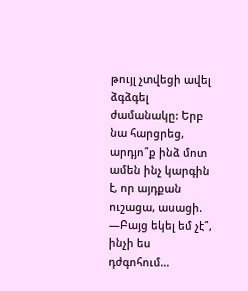թույլ չտվեցի ավել ձգձգել ժամանակը: Երբ նա հարցրեց, արդյո՞ք ինձ մոտ ամեն ինչ կարգին է, որ այդքան ուշացա, ասացի.
—Բայց եկել եմ չէ՞, ինչի ես դժգոհում…